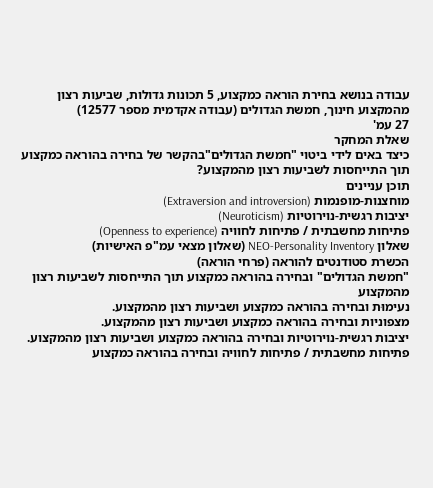עבודה בנושא בחירת הוראה כמקצוע, 5 תכונות גדולות, שביעות רצון מהמקצוע חינוך, חמשת הגדולים (עבודה אקדמית מספר 12577)
27 עמ'
שאלת המחקר
כיצד באים לידי ביטוי "חמשת הגדולים"בהקשר של בחירה בהוראה כמקצוע
תוך התייחסות לשביעות רצון מהמקצוע?
תוכן עניינים
מוחצנות-מופנמות (Extraversion and introversion)
יציבות רגשית-נוירוטיות (Neuroticism)
פתיחות מחשבתית / פתיחות לחוויה (Openness to experience)
שאלון NEO-Personality Inventory (שאלון מצאי עמ"פ האישיות)
הכשרת סטודנטים להוראה (פרחי הוראה)
"חמשת הגדולים" ובחירה בהוראה כמקצוע תוך התייחסות לשביעות רצון מהמקצוע
נעימוּת ובחירה בהוראה כמקצוע ושביעות רצון מהמקצוע.
מצפוניות ובחירה בהוראה כמקצוע ושביעות רצון מהמקצוע.
יציבות רגשית-נוירוטיות ובחירה בהוראה כמקצוע ושביעות רצון מהמקצוע.
פתיחות מחשבתית / פתיחות לחוויה ובחירה בהוראה כמקצוע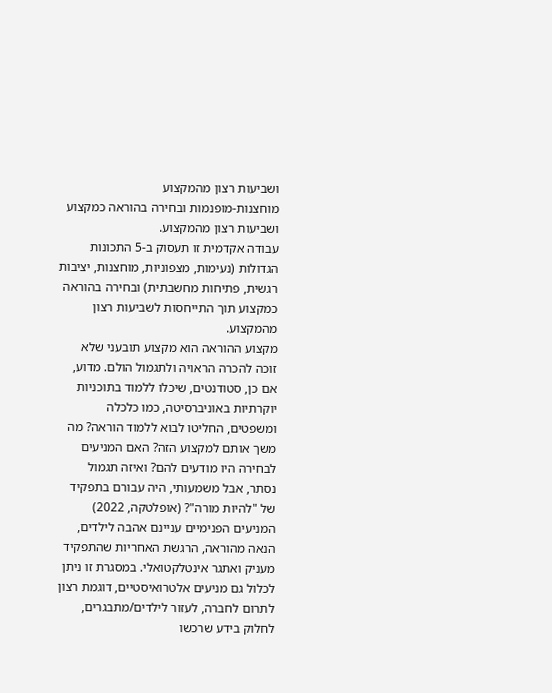ושביעות רצון מהמקצוע
מוחצנות-מופנמות ובחירה בהוראה כמקצוע ושביעות רצון מהמקצוע.
עבודה אקדמית זו תעסוק ב-5 התכונות הגדולות (נעימות, מצפוניות, מוחצנות, יציבות רגשית, פתיחות מחשבתית) ובחירה בהוראה כמקצוע תוך התייחסות לשביעות רצון מהמקצוע.
מקצוע ההוראה הוא מקצוע תובעני שלא זוכה להכרה הראויה ולתגמול הולם. מדוע, אם כן, סטודנטים, שיכלו ללמוד בתוכניות יוקרתיות באוניברסיטה, כמו כלכלה ומשפטים, החליטו לבוא ללמוד הוראה? מה משך אותם למקצוע הזה? האם המניעים לבחירה היו מודעים להם? ואיזה תגמול נסתר, אבל משמעותי, היה עבורם בתפקיד של "להיות מורה"? (אופלטקה, 2022)
המניעים הפנימיים עניינם אהבה לילדים, הנאה מהוראה, הרגשת האחריות שהתפקיד מעניק ואתגר אינטלקטואלי. במסגרת זו ניתן לכלול גם מניעים אלטרואיסטיים, דוגמת רצון לתרום לחברה, לעזור לילדים/מתבגרים, לחלוק בידע שרכשו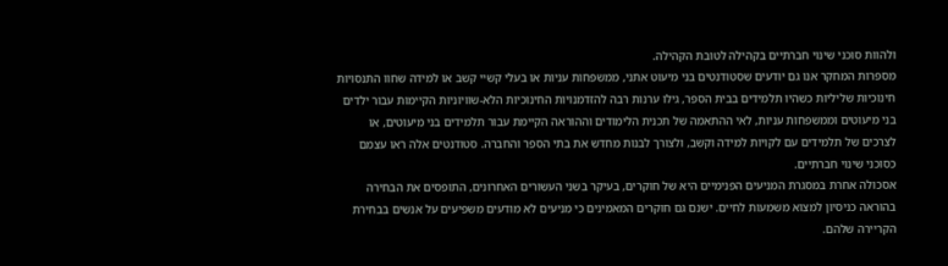ולהוות סוכני שינוי חברתיים בקהילה לטובת הקהילה.
מספרות המחקר אנו גם יודעים שסטודנטים בני מיעוט אתני, ממשפחות עניות או בעלי קשיי קשב או למידה שחוו התנסויות חינוכיות שליליות כשהיו תלמידים בבית הספר, גילו ערנות רבה להזדמנויות החינוכיות הלא-שוויוניות הקיימות עבור ילדים בני מיעוטים וממשפחות עניות, לאי ההתאמה של תכנית הלימודים וההוראה הקיימת עבור תלמידים בני מיעוטים, או לצרכים של תלמידים עם לקויות למידה וקשב, ולצורך לבנות מחדש את בתי הספר והחברה. סטודנטים אלה ראו עצמם כסוכני שינוי חברתיים.
אסכולה אחרת במסגרת המניעים הפנימיים היא של חוקרים, בעיקר בשני העשורים האחרונים, התופסים את הבחירה בהוראה כניסיון למצוא משמעות לחיים. ישנם גם חוקרים המאמינים כי מניעים לא מודעים משפיעים על אנשים בבחירת הקריירה שלהם.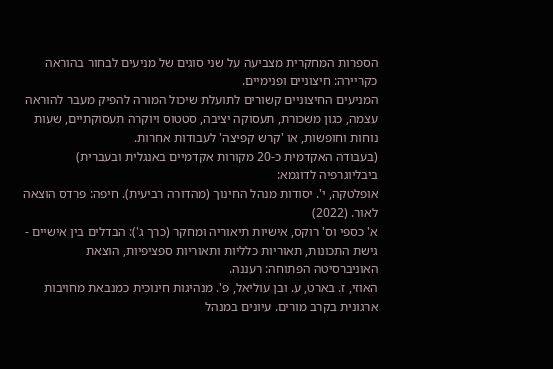הספרות המחקרית מצביעה על שני סוגים של מניעים לבחור בהוראה כקריירה: חיצוניים ופנימיים.
המניעים החיצוניים קשורים לתועלת שיכול המורה להפיק מעבר להוראה עצמה, כגון משכורת, תעסוקה יציבה, סטטוס ויוקרה תעסוקתיים, שעות נוחות וחופשות, או 'קרש קפיצה' לעבודות אחרות.
(בעבודה האקדמית כ-20 מקורות אקדמיים באנגלית ובעברית)
ביבליוגרפיה לדוגמא:
אופלטקה, י'. יסודות מנהל החינוך (מהדורה רביעית). חיפה: פרדס הוצאה לאור. (2022)
א' כספי וס' רוקס, אישיות תיאוריה ומחקר (כרך ג'): הבדלים בין אישיים - גישת התכונות, תאוריות כלליות ותאוריות ספציפיות, הוצאת האוניברסיטה הפתוחה: רעננה.
האוזי, ז. בארט, ע. ובן עוליאל, פ'. מנהיגות חינוכית כמנבאת מחויבות ארגונית בקרב מורים. עיונים במנהל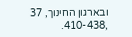ובארגון החינוך, 37 ,410-438.